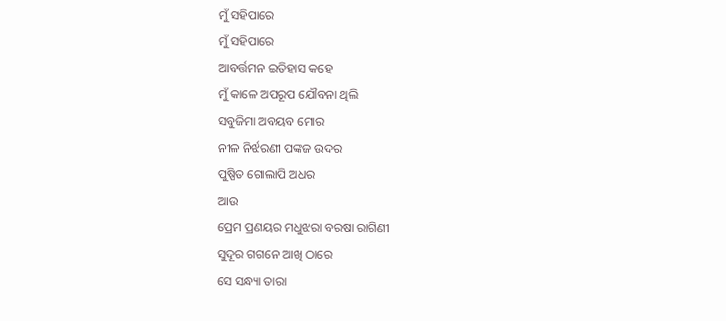ମୁଁ ସହିପାରେ
ମୁଁ ସହିପାରେ
ଆବର୍ତ୍ତମନ ଇତିହାସ କହେ
ମୁଁ କାଳେ ଅପରୂପ ଯୌବନା ଥିଲି
ସବୁଜିମା ଅବୟବ ମୋର
ନୀଳ ନିର୍ଝରଣୀ ପଙ୍କଜ ଉଦର
ପୁଷ୍ପିତ ଗୋଲାପି ଅଧର
ଆଉ
ପ୍ରେମ ପ୍ରଣୟର ମଧୁଝରା ବରଷା ରାଗିଣୀ
ସୁଦୂର ଗଗନେ ଆଖି ଠାରେ
ସେ ସନ୍ଧ୍ୟା ତାରା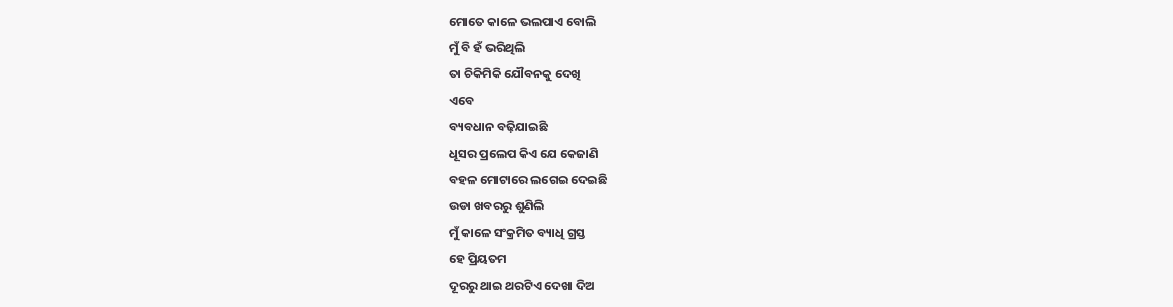ମୋତେ କାଳେ ଭଲପାଏ ବୋଲି
ମୁଁ ବି ହଁ ଭରିଥିଲି
ତା ଚିକିମିକି ଯୌବନକୁ ଦେଖି
ଏବେ
ବ୍ୟବଧାନ ବଢ଼ିଯାଇଛି
ଧୂସର ପ୍ରଲେପ କିଏ ଯେ କେଜାଣି
ବହଳ ମୋଟାରେ ଲଗେଇ ଦେଇଛି
ଉଡା ଖବରରୁ ଶୁଣିଲି
ମୁଁ କାଳେ ସଂକ୍ରମିତ ବ୍ୟାଧି ଗ୍ରସ୍ତ
ହେ ପ୍ରିୟତମ
ଦୂରରୁ ଥାଇ ଥରଟିଏ ଦେଖା ଦିଅ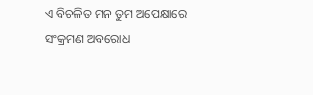ଏ ବିଚଳିତ ମନ ତୁମ ଅପେକ୍ଷାରେ
ସଂକ୍ରମଣ ଅବରୋଧ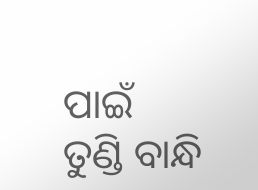ପାଇଁ
ତୁଣ୍ଡି ବାନ୍ଧି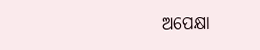ଅପେକ୍ଷା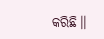କରିଛି।।